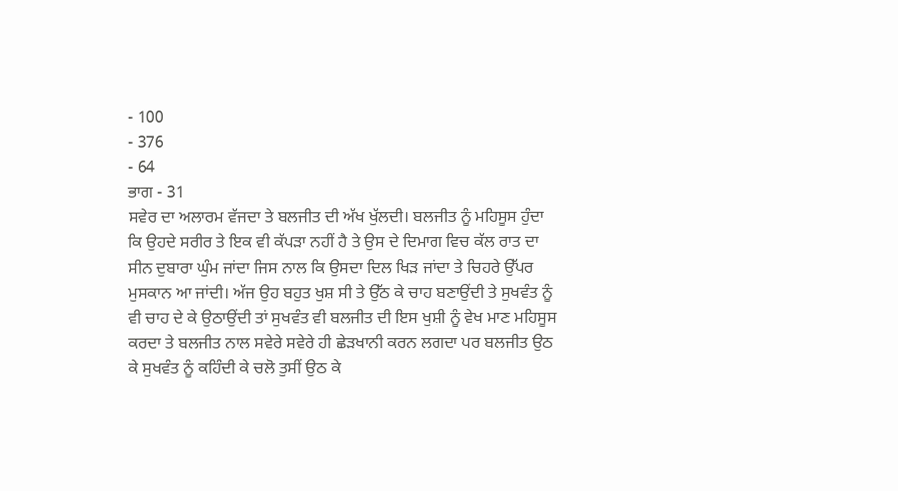- 100
- 376
- 64
ਭਾਗ - 31
ਸਵੇਰ ਦਾ ਅਲਾਰਮ ਵੱਜਦਾ ਤੇ ਬਲਜੀਤ ਦੀ ਅੱਖ ਖੁੱਲਦੀ। ਬਲਜੀਤ ਨੂੰ ਮਹਿਸੂਸ ਹੁੰਦਾ ਕਿ ਉਹਦੇ ਸਰੀਰ ਤੇ ਇਕ ਵੀ ਕੱਪੜਾ ਨਹੀਂ ਹੈ ਤੇ ਉਸ ਦੇ ਦਿਮਾਗ ਵਿਚ ਕੱਲ ਰਾਤ ਦਾ ਸੀਨ ਦੁਬਾਰਾ ਘੁੰਮ ਜਾਂਦਾ ਜਿਸ ਨਾਲ ਕਿ ਉਸਦਾ ਦਿਲ ਖਿੜ ਜਾਂਦਾ ਤੇ ਚਿਹਰੇ ਉੱਪਰ ਮੁਸਕਾਨ ਆ ਜਾਂਦੀ। ਅੱਜ ਉਹ ਬਹੁਤ ਖੁਸ਼ ਸੀ ਤੇ ਉੱਠ ਕੇ ਚਾਹ ਬਣਾਉਂਦੀ ਤੇ ਸੁਖਵੰਤ ਨੂੰ ਵੀ ਚਾਹ ਦੇ ਕੇ ਉਠਾਉਂਦੀ ਤਾਂ ਸੁਖਵੰਤ ਵੀ ਬਲਜੀਤ ਦੀ ਇਸ ਖੁਸ਼ੀ ਨੂੰ ਵੇਖ ਮਾਣ ਮਹਿਸੂਸ ਕਰਦਾ ਤੇ ਬਲਜੀਤ ਨਾਲ ਸਵੇਰੇ ਸਵੇਰੇ ਹੀ ਛੇੜਖਾਨੀ ਕਰਨ ਲਗਦਾ ਪਰ ਬਲਜੀਤ ਉਠ ਕੇ ਸੁਖਵੰਤ ਨੂੰ ਕਹਿੰਦੀ ਕੇ ਚਲੋ ਤੁਸੀਂ ਉਠ ਕੇ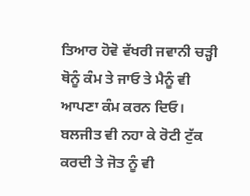ਤਿਆਰ ਹੋਵੋ ਵੱਖਰੀ ਜਵਾਨੀ ਚੜ੍ਹੀ ਥੋਨੂੰ ਕੰਮ ਤੇ ਜਾਓ ਤੇ ਮੈਨੂੰ ਵੀ ਆਪਣਾ ਕੰਮ ਕਰਨ ਦਿਓ। ਬਲਜੀਤ ਵੀ ਨਹਾ ਕੇ ਰੋਟੀ ਟੁੱਕ ਕਰਦੀ ਤੇ ਜੋਤ ਨੂੰ ਵੀ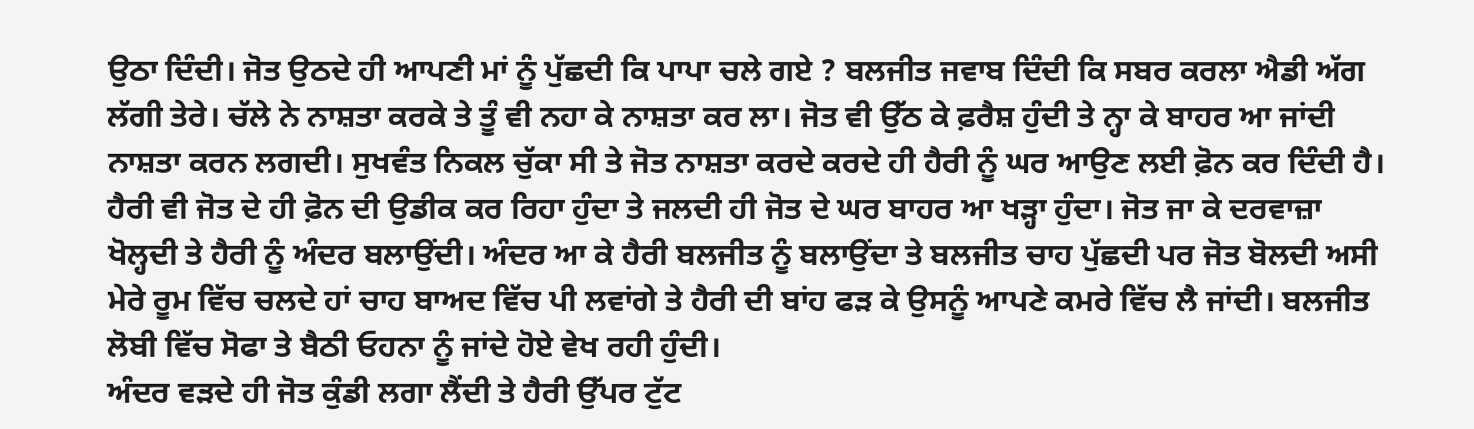ਉਠਾ ਦਿੰਦੀ। ਜੋਤ ਉਠਦੇ ਹੀ ਆਪਣੀ ਮਾਂ ਨੂੰ ਪੁੱਛਦੀ ਕਿ ਪਾਪਾ ਚਲੇ ਗਏ ? ਬਲਜੀਤ ਜਵਾਬ ਦਿੰਦੀ ਕਿ ਸਬਰ ਕਰਲਾ ਐਡੀ ਅੱਗ ਲੱਗੀ ਤੇਰੇ। ਚੱਲੇ ਨੇ ਨਾਸ਼ਤਾ ਕਰਕੇ ਤੇ ਤੂੰ ਵੀ ਨਹਾ ਕੇ ਨਾਸ਼ਤਾ ਕਰ ਲਾ। ਜੋਤ ਵੀ ਉੱਠ ਕੇ ਫ਼ਰੈਸ਼ ਹੁੰਦੀ ਤੇ ਨ੍ਹਾ ਕੇ ਬਾਹਰ ਆ ਜਾਂਦੀ ਨਾਸ਼ਤਾ ਕਰਨ ਲਗਦੀ। ਸੁਖਵੰਤ ਨਿਕਲ ਚੁੱਕਾ ਸੀ ਤੇ ਜੋਤ ਨਾਸ਼ਤਾ ਕਰਦੇ ਕਰਦੇ ਹੀ ਹੈਰੀ ਨੂੰ ਘਰ ਆਉਣ ਲਈ ਫ਼ੋਨ ਕਰ ਦਿੰਦੀ ਹੈ। ਹੈਰੀ ਵੀ ਜੋਤ ਦੇ ਹੀ ਫ਼ੋਨ ਦੀ ਉਡੀਕ ਕਰ ਰਿਹਾ ਹੁੰਦਾ ਤੇ ਜਲਦੀ ਹੀ ਜੋਤ ਦੇ ਘਰ ਬਾਹਰ ਆ ਖੜ੍ਹਾ ਹੁੰਦਾ। ਜੋਤ ਜਾ ਕੇ ਦਰਵਾਜ਼ਾ ਖੋਲ੍ਹਦੀ ਤੇ ਹੈਰੀ ਨੂੰ ਅੰਦਰ ਬਲਾਉਂਦੀ। ਅੰਦਰ ਆ ਕੇ ਹੈਰੀ ਬਲਜੀਤ ਨੂੰ ਬਲਾਉਂਦਾ ਤੇ ਬਲਜੀਤ ਚਾਹ ਪੁੱਛਦੀ ਪਰ ਜੋਤ ਬੋਲਦੀ ਅਸੀ ਮੇਰੇ ਰੂਮ ਵਿੱਚ ਚਲਦੇ ਹਾਂ ਚਾਹ ਬਾਅਦ ਵਿੱਚ ਪੀ ਲਵਾਂਗੇ ਤੇ ਹੈਰੀ ਦੀ ਬਾਂਹ ਫੜ ਕੇ ਉਸਨੂੰ ਆਪਣੇ ਕਮਰੇ ਵਿੱਚ ਲੈ ਜਾਂਦੀ। ਬਲਜੀਤ ਲੋਬੀ ਵਿੱਚ ਸੋਫਾ ਤੇ ਬੈਠੀ ਓਹਨਾ ਨੂੰ ਜਾਂਦੇ ਹੋਏ ਵੇਖ ਰਹੀ ਹੁੰਦੀ।
ਅੰਦਰ ਵੜਦੇ ਹੀ ਜੋਤ ਕੁੰਡੀ ਲਗਾ ਲੈਂਦੀ ਤੇ ਹੈਰੀ ਉੱਪਰ ਟੁੱਟ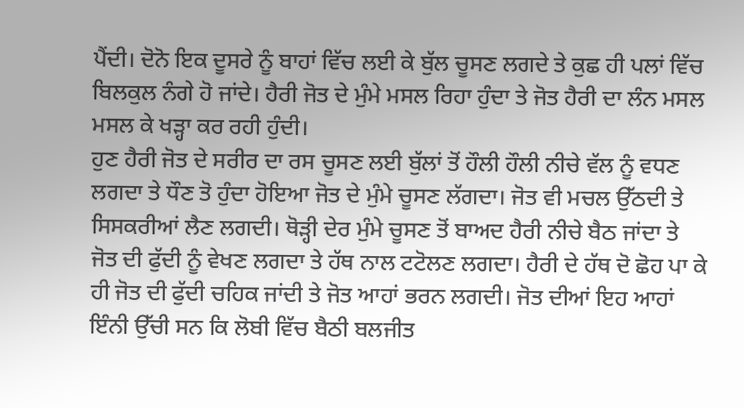ਪੈਂਦੀ। ਦੋਨੋ ਇਕ ਦੂਸਰੇ ਨੂੰ ਬਾਹਾਂ ਵਿੱਚ ਲਈ ਕੇ ਬੁੱਲ ਚੂਸਣ ਲਗਦੇ ਤੇ ਕੁਛ ਹੀ ਪਲਾਂ ਵਿੱਚ ਬਿਲਕੁਲ ਨੰਗੇ ਹੋ ਜਾਂਦੇ। ਹੈਰੀ ਜੋਤ ਦੇ ਮੁੰਮੇ ਮਸਲ ਰਿਹਾ ਹੁੰਦਾ ਤੇ ਜੋਤ ਹੈਰੀ ਦਾ ਲੰਨ ਮਸਲ ਮਸਲ ਕੇ ਖੜ੍ਹਾ ਕਰ ਰਹੀ ਹੁੰਦੀ।
ਹੁਣ ਹੈਰੀ ਜੋਤ ਦੇ ਸਰੀਰ ਦਾ ਰਸ ਚੂਸਣ ਲਈ ਬੁੱਲਾਂ ਤੋਂ ਹੌਲੀ ਹੌਲੀ ਨੀਚੇ ਵੱਲ ਨੂੰ ਵਧਣ ਲਗਦਾ ਤੇ ਧੌਣ ਤੋ ਹੁੰਦਾ ਹੋਇਆ ਜੋਤ ਦੇ ਮੁੰਮੇ ਚੂਸਣ ਲੱਗਦਾ। ਜੋਤ ਵੀ ਮਚਲ ਉੱਠਦੀ ਤੇ ਸਿਸਕਰੀਆਂ ਲੈਣ ਲਗਦੀ। ਥੋੜ੍ਹੀ ਦੇਰ ਮੁੰਮੇ ਚੂਸਣ ਤੋਂ ਬਾਅਦ ਹੈਰੀ ਨੀਚੇ ਬੈਠ ਜਾਂਦਾ ਤੇ ਜੋਤ ਦੀ ਫੁੱਦੀ ਨੂੰ ਵੇਖਣ ਲਗਦਾ ਤੇ ਹੱਥ ਨਾਲ ਟਟੋਲਣ ਲਗਦਾ। ਹੈਰੀ ਦੇ ਹੱਥ ਦੋ ਛੋਹ ਪਾ ਕੇ ਹੀ ਜੋਤ ਦੀ ਫੁੱਦੀ ਚਹਿਕ ਜਾਂਦੀ ਤੇ ਜੋਤ ਆਹਾਂ ਭਰਨ ਲਗਦੀ। ਜੋਤ ਦੀਆਂ ਇਹ ਆਹਾਂ ਇੰਨੀ ਉੱਚੀ ਸਨ ਕਿ ਲੋਬੀ ਵਿੱਚ ਬੈਠੀ ਬਲਜੀਤ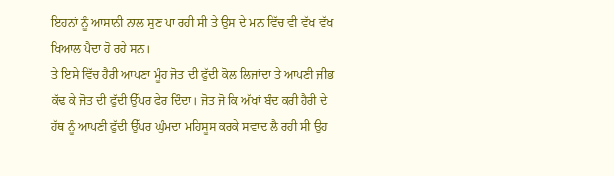ਇਹਨਾਂ ਨੂੰ ਆਸਾਨੀ ਨਾਲ ਸੁਣ ਪਾ ਰਹੀ ਸੀ ਤੇ ਉਸ ਦੇ ਮਨ ਵਿੱਚ ਵੀ ਵੱਖ ਵੱਖ ਖਿਆਲ ਪੈਦਾ ਹੋ ਰਹੇ ਸਨ।
ਤੇ ਇਸੇ ਵਿੱਚ ਹੈਰੀ ਆਪਣਾ ਮੂੰਹ ਜੋਤ ਦੀ ਫੁੱਦੀ ਕੋਲ ਲਿਜਾਂਦਾ ਤੇ ਆਪਣੀ ਜੀਭ ਕੱਢ ਕੇ ਜੋਤ ਦੀ ਫੁੱਦੀ ਉੱਪਰ ਫੇਰ ਦਿੰਦਾ। ਜੋਤ ਜੋ ਕਿ ਅੱਖਾਂ ਬੰਦ ਕਰੀ ਹੈਰੀ ਦੇ ਹੱਥ ਨੂੰ ਆਪਣੀ ਫੁੱਦੀ ਉੱਪਰ ਘੁੰਮਦਾ ਮਹਿਸੂਸ ਕਰਕੇ ਸਵਾਦ ਲੈ ਰਹੀ ਸੀ ਉਹ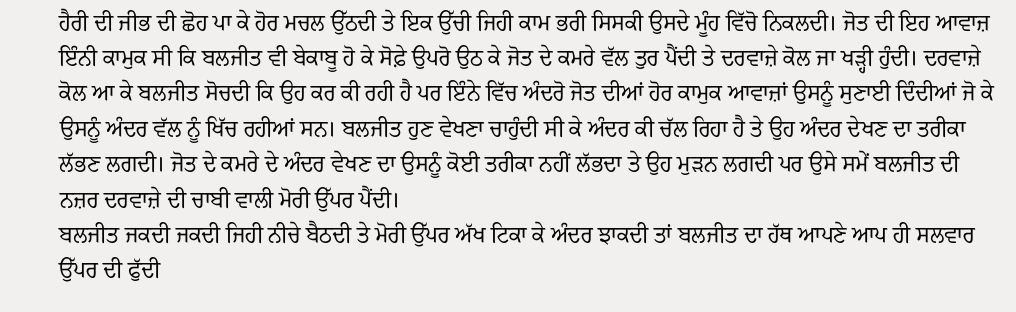ਹੈਰੀ ਦੀ ਜੀਭ ਦੀ ਛੋਹ ਪਾ ਕੇ ਹੋਰ ਮਚਲ ਉੱਠਦੀ ਤੇ ਇਕ ਉੱਚੀ ਜਿਹੀ ਕਾਮ ਭਰੀ ਸਿਸਕੀ ਉਸਦੇ ਮੂੰਹ ਵਿੱਚੋ ਨਿਕਲਦੀ। ਜੋਤ ਦੀ ਇਹ ਆਵਾਜ਼ ਇੰਨੀ ਕਾਮੁਕ ਸੀ ਕਿ ਬਲਜੀਤ ਵੀ ਬੇਕਾਬੂ ਹੋ ਕੇ ਸੋਫ਼ੇ ਉਪਰੋ ਉਠ ਕੇ ਜੋਤ ਦੇ ਕਮਰੇ ਵੱਲ ਤੁਰ ਪੈਂਦੀ ਤੇ ਦਰਵਾਜ਼ੇ ਕੋਲ ਜਾ ਖੜ੍ਹੀ ਹੁੰਦੀ। ਦਰਵਾਜ਼ੇ ਕੋਲ ਆ ਕੇ ਬਲਜੀਤ ਸੋਚਦੀ ਕਿ ਉਹ ਕਰ ਕੀ ਰਹੀ ਹੈ ਪਰ ਇੰਨੇ ਵਿੱਚ ਅੰਦਰੋ ਜੋਤ ਦੀਆਂ ਹੋਰ ਕਾਮੁਕ ਆਵਾਜ਼ਾਂ ਉਸਨੂੰ ਸੁਣਾਈ ਦਿੰਦੀਆਂ ਜੋ ਕੇ ਉਸਨੂੰ ਅੰਦਰ ਵੱਲ ਨੂੰ ਖਿੱਚ ਰਹੀਆਂ ਸਨ। ਬਲਜੀਤ ਹੁਣ ਵੇਖਣਾ ਚਾਹੁੰਦੀ ਸੀ ਕੇ ਅੰਦਰ ਕੀ ਚੱਲ ਰਿਹਾ ਹੈ ਤੇ ਉਹ ਅੰਦਰ ਦੇਖਣ ਦਾ ਤਰੀਕਾ ਲੱਭਣ ਲਗਦੀ। ਜੋਤ ਦੇ ਕਮਰੇ ਦੇ ਅੰਦਰ ਵੇਖਣ ਦਾ ਉਸਨੂੰ ਕੋਈ ਤਰੀਕਾ ਨਹੀਂ ਲੱਭਦਾ ਤੇ ਉਹ ਮੁੜਨ ਲਗਦੀ ਪਰ ਉਸੇ ਸਮੇਂ ਬਲਜੀਤ ਦੀ ਨਜ਼ਰ ਦਰਵਾਜ਼ੇ ਦੀ ਚਾਬੀ ਵਾਲੀ ਮੋਰੀ ਉੱਪਰ ਪੈਂਦੀ।
ਬਲਜੀਤ ਜਕਦੀ ਜਕਦੀ ਜਿਹੀ ਨੀਚੇ ਬੈਠਦੀ ਤੇ ਮੋਰੀ ਉੱਪਰ ਅੱਖ ਟਿਕਾ ਕੇ ਅੰਦਰ ਝਾਕਦੀ ਤਾਂ ਬਲਜੀਤ ਦਾ ਹੱਥ ਆਪਣੇ ਆਪ ਹੀ ਸਲਵਾਰ ਉੱਪਰ ਦੀ ਫੁੱਦੀ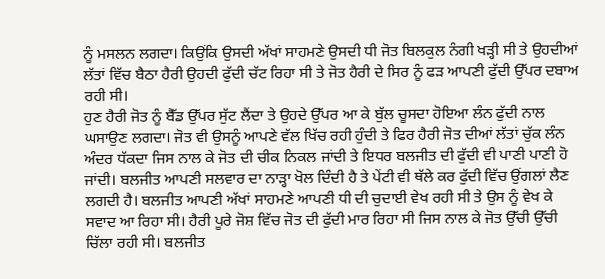ਨੂੰ ਮਸਲਨ ਲਗਦਾ। ਕਿਉਂਕਿ ਉਸਦੀ ਅੱਖਾਂ ਸਾਹਮਣੇ ਉਸਦੀ ਧੀ ਜੋਤ ਬਿਲਕੁਲ ਨੰਗੀ ਖੜ੍ਹੀ ਸੀ ਤੇ ਉਹਦੀਆਂ ਲੱਤਾਂ ਵਿੱਚ ਬੈਠਾ ਹੈਰੀ ਉਹਦੀ ਫੁੱਦੀ ਚੱਟ ਰਿਹਾ ਸੀ ਤੇ ਜੋਤ ਹੈਰੀ ਦੇ ਸਿਰ ਨੂੰ ਫੜ ਆਪਣੀ ਫੁੱਦੀ ਉੱਪਰ ਦਬਾਅ ਰਹੀ ਸੀ।
ਹੁਣ ਹੈਰੀ ਜੋਤ ਨੂੰ ਬੈੱਡ ਉੱਪਰ ਸੁੱਟ ਲੈਂਦਾ ਤੇ ਉਹਦੇ ਉੱਪਰ ਆ ਕੇ ਬੁੱਲ ਚੂਸਦਾ ਹੋਇਆ ਲੰਨ ਫੁੱਦੀ ਨਾਲ ਘਸਾਉਣ ਲਗਦਾ। ਜੋਤ ਵੀ ਉਸਨੂੰ ਆਪਣੇ ਵੱਲ ਖਿੱਚ ਰਹੀ ਹੁੰਦੀ ਤੇ ਫਿਰ ਹੈਰੀ ਜੋਤ ਦੀਆਂ ਲੱਤਾਂ ਚੁੱਕ ਲੰਨ ਅੰਦਰ ਧੱਕਦਾ ਜਿਸ ਨਾਲ ਕੇ ਜੋਤ ਦੀ ਚੀਕ ਨਿਕਲ ਜਾਂਦੀ ਤੇ ਇਧਰ ਬਲਜੀਤ ਦੀ ਫੁੱਦੀ ਵੀ ਪਾਣੀ ਪਾਣੀ ਹੋ ਜਾਂਦੀ। ਬਲਜੀਤ ਆਪਣੀ ਸਲਵਾਰ ਦਾ ਨਾੜ੍ਹਾ ਖੋਲ ਦਿੰਦੀ ਹੈ ਤੇ ਪੇਂਟੀ ਵੀ ਥੱਲੇ ਕਰ ਫੁੱਦੀ ਵਿੱਚ ਉਂਗਲਾਂ ਲੈਣ ਲਗਦੀ ਹੈ। ਬਲਜੀਤ ਆਪਣੀ ਅੱਖਾਂ ਸਾਹਮਣੇ ਆਪਣੀ ਧੀ ਦੀ ਚੁਦਾਈ ਵੇਖ ਰਹੀ ਸੀ ਤੇ ਉਸ ਨੂੰ ਵੇਖ ਕੇ ਸਵਾਦ ਆ ਰਿਹਾ ਸੀ। ਹੈਰੀ ਪੂਰੇ ਜੋਸ਼ ਵਿੱਚ ਜੋਤ ਦੀ ਫੁੱਦੀ ਮਾਰ ਰਿਹਾ ਸੀ ਜਿਸ ਨਾਲ ਕੇ ਜੋਤ ਉੱਚੀ ਉੱਚੀ ਚਿੱਲਾ ਰਹੀ ਸੀ। ਬਲਜੀਤ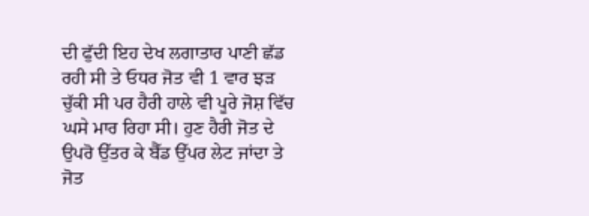ਦੀ ਫੁੱਦੀ ਇਹ ਦੇਖ ਲਗਾਤਾਰ ਪਾਣੀ ਛੱਡ ਰਹੀ ਸੀ ਤੇ ਓਧਰ ਜੋਤ ਵੀ 1 ਵਾਰ ਝੜ ਚੁੱਕੀ ਸੀ ਪਰ ਹੈਰੀ ਹਾਲੇ ਵੀ ਪੂਰੇ ਜੋਸ਼ ਵਿੱਚ ਘਸੇ ਮਾਰ ਰਿਹਾ ਸੀ। ਹੁਣ ਹੈਰੀ ਜੋਤ ਦੇ ਉਪਰੋ ਉੱਤਰ ਕੇ ਬੈੱਡ ਉੱਪਰ ਲੇਟ ਜਾਂਦਾ ਤੇ ਜੋਤ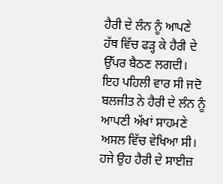ਹੈਰੀ ਦੇ ਲੰਨ ਨੂੰ ਆਪਣੇ ਹੱਥ ਵਿੱਚ ਫੜ੍ਹ ਕੇ ਹੈਰੀ ਦੇ ਉੱਪਰ ਬੈਠਣ ਲਗਦੀ।
ਇਹ ਪਹਿਲੀ ਵਾਰ ਸੀ ਜਦੋ ਬਲਜੀਤ ਨੇ ਹੈਰੀ ਦੇ ਲੰਨ ਨੂੰ ਆਪਣੀ ਅੱਖਾਂ ਸਾਹਮਣੇ ਅਸਲ ਵਿੱਚ ਵੇਖਿਆ ਸੀ। ਹਜੇ ਉਹ ਹੈਰੀ ਦੇ ਸਾਈਜ਼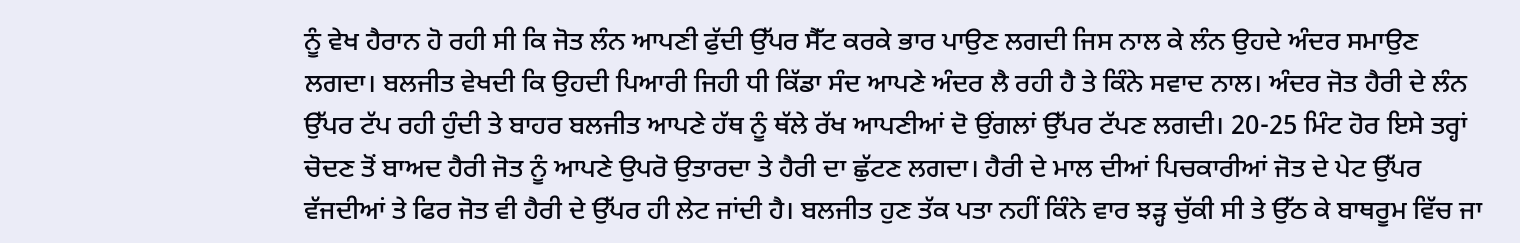ਨੂੰ ਵੇਖ ਹੈਰਾਨ ਹੋ ਰਹੀ ਸੀ ਕਿ ਜੋਤ ਲੰਨ ਆਪਣੀ ਫੁੱਦੀ ਉੱਪਰ ਸੈੱਟ ਕਰਕੇ ਭਾਰ ਪਾਉਣ ਲਗਦੀ ਜਿਸ ਨਾਲ ਕੇ ਲੰਨ ਉਹਦੇ ਅੰਦਰ ਸਮਾਉਣ ਲਗਦਾ। ਬਲਜੀਤ ਵੇਖਦੀ ਕਿ ਉਹਦੀ ਪਿਆਰੀ ਜਿਹੀ ਧੀ ਕਿੱਡਾ ਸੰਦ ਆਪਣੇ ਅੰਦਰ ਲੈ ਰਹੀ ਹੈ ਤੇ ਕਿੰਨੇ ਸਵਾਦ ਨਾਲ। ਅੰਦਰ ਜੋਤ ਹੈਰੀ ਦੇ ਲੰਨ ਉੱਪਰ ਟੱਪ ਰਹੀ ਹੁੰਦੀ ਤੇ ਬਾਹਰ ਬਲਜੀਤ ਆਪਣੇ ਹੱਥ ਨੂੰ ਥੱਲੇ ਰੱਖ ਆਪਣੀਆਂ ਦੋ ਉਂਗਲਾਂ ਉੱਪਰ ਟੱਪਣ ਲਗਦੀ। 20-25 ਮਿੰਟ ਹੋਰ ਇਸੇ ਤਰ੍ਹਾਂ ਚੋਦਣ ਤੋਂ ਬਾਅਦ ਹੈਰੀ ਜੋਤ ਨੂੰ ਆਪਣੇ ਉਪਰੋ ਉਤਾਰਦਾ ਤੇ ਹੈਰੀ ਦਾ ਛੁੱਟਣ ਲਗਦਾ। ਹੈਰੀ ਦੇ ਮਾਲ ਦੀਆਂ ਪਿਚਕਾਰੀਆਂ ਜੋਤ ਦੇ ਪੇਟ ਉੱਪਰ ਵੱਜਦੀਆਂ ਤੇ ਫਿਰ ਜੋਤ ਵੀ ਹੈਰੀ ਦੇ ਉੱਪਰ ਹੀ ਲੇਟ ਜਾਂਦੀ ਹੈ। ਬਲਜੀਤ ਹੁਣ ਤੱਕ ਪਤਾ ਨਹੀਂ ਕਿੰਨੇ ਵਾਰ ਝੜ੍ਹ ਚੁੱਕੀ ਸੀ ਤੇ ਉੱਠ ਕੇ ਬਾਥਰੂਮ ਵਿੱਚ ਜਾ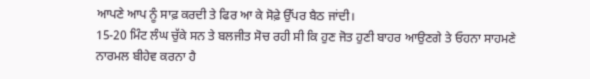ਆਪਣੇ ਆਪ ਨੂੰ ਸਾਫ਼ ਕਰਦੀ ਤੇ ਫਿਰ ਆ ਕੇ ਸੋਫ਼ੇ ਉੱਪਰ ਬੈਠ ਜਾਂਦੀ।
15-20 ਮਿੰਟ ਲੰਘ ਚੁੱਕੇ ਸਨ ਤੇ ਬਲਜੀਤ ਸੋਚ ਰਹੀ ਸੀ ਕਿ ਹੁਣ ਜੋਤ ਹੁਣੀ ਬਾਹਰ ਆਉਣਗੇ ਤੇ ਓਹਨਾ ਸਾਹਮਣੇ ਨਾਰਮਲ ਬੀਹੇਵ ਕਰਨਾ ਹੈ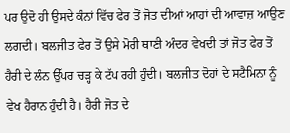ਪਰ ਉਦੋ ਹੀ ਉਸਦੇ ਕੰਨਾਂ ਵਿੱਚ ਫੇਰ ਤੋਂ ਜੋਤ ਦੀਆਂ ਆਹਾਂ ਦੀ ਆਵਾਜ਼ ਆਉਣ ਲਗਦੀ। ਬਲਜੀਤ ਫੇਰ ਤੋਂ ਉਸੇ ਮੋਰੀ ਥਾਣੀ ਅੰਦਰ ਵੇਖਦੀ ਤਾਂ ਜੋਤ ਫੇਰ ਤੋਂ ਹੈਰੀ ਦੇ ਲੰਨ ਉੱਪਰ ਚੜ੍ਹ ਕੇ ਟੱਪ ਰਹੀ ਹੁੰਦੀ। ਬਲਜੀਤ ਦੋਹਾਂ ਦੇ ਸਟੈਮਿਨਾ ਨੂੰ ਵੇਖ ਹੈਰਾਨ ਹੁੰਦੀ ਹੈ। ਹੈਰੀ ਜੋਤ ਦੇ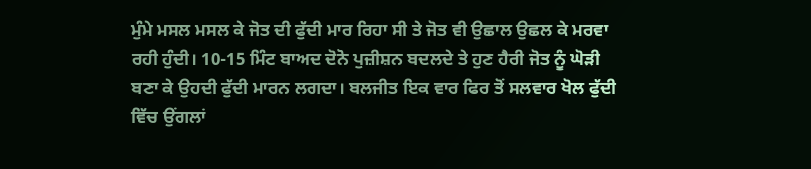ਮੁੰਮੇ ਮਸਲ ਮਸਲ ਕੇ ਜੋਤ ਦੀ ਫੁੱਦੀ ਮਾਰ ਰਿਹਾ ਸੀ ਤੇ ਜੋਤ ਵੀ ਉਛਾਲ ਉਛਲ ਕੇ ਮਰਵਾ ਰਹੀ ਹੁੰਦੀ। 10-15 ਮਿੰਟ ਬਾਅਦ ਦੋਨੋ ਪੁਜ਼ੀਸ਼ਨ ਬਦਲਦੇ ਤੇ ਹੁਣ ਹੈਰੀ ਜੋਤ ਨੂੰ ਘੋੜੀ ਬਣਾ ਕੇ ਉਹਦੀ ਫੁੱਦੀ ਮਾਰਨ ਲਗਦਾ। ਬਲਜੀਤ ਇਕ ਵਾਰ ਫਿਰ ਤੋਂ ਸਲਵਾਰ ਖੋਲ ਫੁੱਦੀ ਵਿੱਚ ਉਂਗਲਾਂ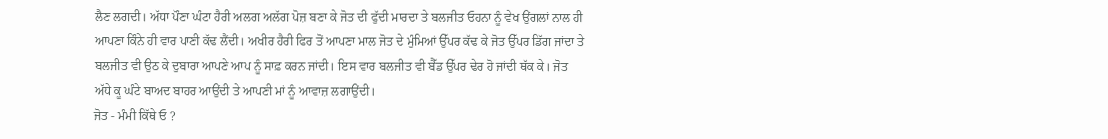ਲੈਣ ਲਗਦੀ। ਅੱਧਾ ਪੌਣਾ ਘੰਟਾ ਹੈਰੀ ਅਲਗ ਅਲੱਗ ਪੋਜ਼ ਬਣਾ ਕੇ ਜੋਤ ਦੀ ਫੁੱਦੀ ਮਾਰਦਾ ਤੇ ਬਲਜੀਤ ਓਹਨਾ ਨੂੰ ਵੇਖ ਉਂਗਲਾਂ ਨਾਲ ਹੀ ਆਪਣਾ ਕਿੰਨੇ ਹੀ ਵਾਰ ਪਾਣੀ ਕੱਢ ਲੈਂਦੀ। ਅਖੀਰ ਹੈਰੀ ਫਿਰ ਤੋਂ ਆਪਣਾ ਮਾਲ ਜੋਤ ਦੇ ਮੁੰਮਿਆਂ ਉੱਪਰ ਕੱਢ ਕੇ ਜੋਤ ਉੱਪਰ ਡਿੱਗ ਜਾਂਦਾ ਤੇ ਬਲਜੀਤ ਵੀ ਉਠ ਕੇ ਦੁਬਾਰਾ ਆਪਣੇ ਆਪ ਨੂੰ ਸਾਫ਼ ਕਰਨ ਜਾਂਦੀ। ਇਸ ਵਾਰ ਬਲਜੀਤ ਵੀ ਬੈੱਡ ਉੱਪਰ ਢੇਰ ਹੋ ਜਾਂਦੀ ਥੱਕ ਕੇ। ਜੋਤ ਅੱਧੇ ਕੂ ਘੰਟੇ ਬਾਅਦ ਬਾਹਰ ਆਉਂਦੀ ਤੇ ਆਪਣੀ ਮਾਂ ਨੂੰ ਆਵਾਜ਼ ਲਗਾਉਂਦੀ।
ਜੋਤ - ਮੰਮੀ ਕਿੱਥੇ ਓ ?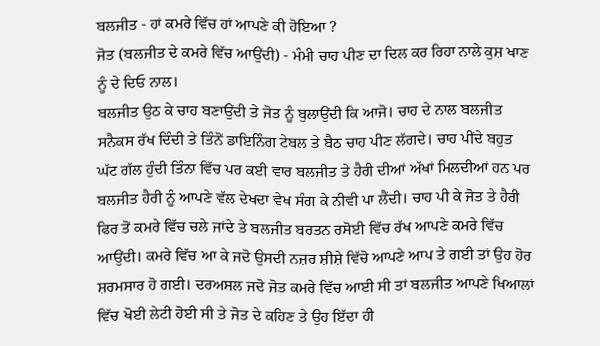ਬਲਜੀਤ - ਹਾਂ ਕਮਰੇ ਵਿੱਚ ਹਾਂ ਆਪਣੇ ਕੀ ਹੋਇਆ ?
ਜੋਤ (ਬਲਜੀਤ ਦੇ ਕਮਰੇ ਵਿੱਚ ਆਉਂਦੀ) - ਮੰਮੀ ਚਾਹ ਪੀਣ ਦਾ ਦਿਲ ਕਰ ਰਿਹਾ ਨਾਲੇ ਕੁਸ਼ ਖਾਣ ਨੂੰ ਦੇ ਦਿਓ ਨਾਲ।
ਬਲਜੀਤ ਉਠ ਕੇ ਚਾਹ ਬਣਾਉਂਦੀ ਤੇ ਜੋਤ ਨੂੰ ਬੁਲਾਉਂਦੀ ਕਿ ਆਜੋ। ਚਾਹ ਦੇ ਨਾਲ ਬਲਜੀਤ ਸਨੈਕਸ ਰੱਖ ਦਿੰਦੀ ਤੇ ਤਿੰਨੋਂ ਡਾਇਨਿੰਗ ਟੇਬਲ ਤੇ ਬੈਠ ਚਾਹ ਪੀਣ ਲੱਗਦੇ। ਚਾਹ ਪੀਂਦੇ ਬਹੁਤ ਘੱਟ ਗੱਲ ਹੁੰਦੀ ਤਿੰਨਾ ਵਿੱਚ ਪਰ ਕਈ ਵਾਰ ਬਲਜੀਤ ਤੇ ਹੈਰੀ ਦੀਆਂ ਅੱਖਾਂ ਮਿਲਦੀਆਂ ਹਨ ਪਰ ਬਲਜੀਤ ਹੈਰੀ ਨੂੰ ਆਪਣੇ ਵੱਲ ਦੇਖਦਾ ਵੇਖ ਸੰਗ ਕੇ ਨੀਵੀ ਪਾ ਲੈਂਦੀ। ਚਾਹ ਪੀ ਕੇ ਜੋਤ ਤੇ ਹੈਰੀ ਫਿਰ ਤੋਂ ਕਮਰੇ ਵਿੱਚ ਚਲੇ ਜਾਂਦੇ ਤੇ ਬਲਜੀਤ ਬਰਤਨ ਰਸੋਈ ਵਿੱਚ ਰੱਖ ਆਪਣੇ ਕਮਰੇ ਵਿੱਚ ਆਉਂਦੀ। ਕਮਰੇ ਵਿੱਚ ਆ ਕੇ ਜਦੋ ਉਸਦੀ ਨਜ਼ਰ ਸ਼ੀਸ਼ੇ ਵਿੱਚੋ ਆਪਣੇ ਆਪ ਤੇ ਗਈ ਤਾਂ ਉਹ ਹੋਰ ਸ਼ਰਮਸਾਰ ਹੋ ਗਈ। ਦਰਅਸਲ ਜਦੋ ਜੋਤ ਕਮਰੇ ਵਿੱਚ ਆਈ ਸੀ ਤਾਂ ਬਲਜੀਤ ਆਪਣੇ ਖਿਆਲਾਂ ਵਿੱਚ ਖੋਈ ਲੇਟੀ ਹੋਈ ਸੀ ਤੇ ਜੋਤ ਦੇ ਕਹਿਣ ਤੇ ਉਹ ਇੱਦਾ ਹੀ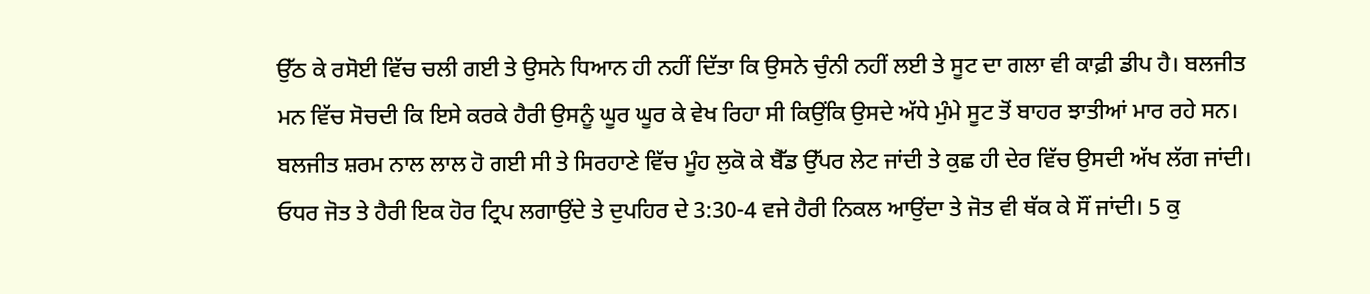ਉੱਠ ਕੇ ਰਸੋਈ ਵਿੱਚ ਚਲੀ ਗਈ ਤੇ ਉਸਨੇ ਧਿਆਨ ਹੀ ਨਹੀਂ ਦਿੱਤਾ ਕਿ ਉਸਨੇ ਚੁੰਨੀ ਨਹੀਂ ਲਈ ਤੇ ਸੂਟ ਦਾ ਗਲਾ ਵੀ ਕਾਫ਼ੀ ਡੀਪ ਹੈ। ਬਲਜੀਤ ਮਨ ਵਿੱਚ ਸੋਚਦੀ ਕਿ ਇਸੇ ਕਰਕੇ ਹੈਰੀ ਉਸਨੂੰ ਘੂਰ ਘੂਰ ਕੇ ਵੇਖ ਰਿਹਾ ਸੀ ਕਿਉਂਕਿ ਉਸਦੇ ਅੱਧੇ ਮੁੰਮੇ ਸੂਟ ਤੋਂ ਬਾਹਰ ਝਾਤੀਆਂ ਮਾਰ ਰਹੇ ਸਨ। ਬਲਜੀਤ ਸ਼ਰਮ ਨਾਲ ਲਾਲ ਹੋ ਗਈ ਸੀ ਤੇ ਸਿਰਹਾਣੇ ਵਿੱਚ ਮੂੰਹ ਲੁਕੋ ਕੇ ਬੈੱਡ ਉੱਪਰ ਲੇਟ ਜਾਂਦੀ ਤੇ ਕੁਛ ਹੀ ਦੇਰ ਵਿੱਚ ਉਸਦੀ ਅੱਖ ਲੱਗ ਜਾਂਦੀ।
ਓਧਰ ਜੋਤ ਤੇ ਹੈਰੀ ਇਕ ਹੋਰ ਟ੍ਰਿਪ ਲਗਾਉਂਦੇ ਤੇ ਦੁਪਹਿਰ ਦੇ 3:30-4 ਵਜੇ ਹੈਰੀ ਨਿਕਲ ਆਉਂਦਾ ਤੇ ਜੋਤ ਵੀ ਥੱਕ ਕੇ ਸੌਂ ਜਾਂਦੀ। 5 ਕੁ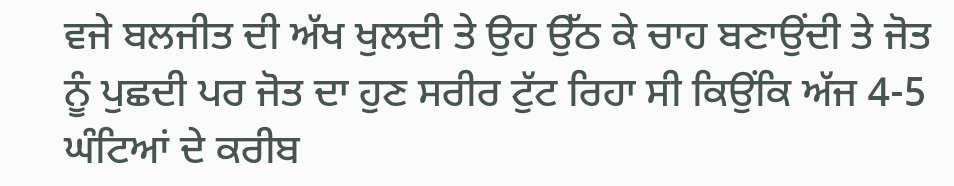ਵਜੇ ਬਲਜੀਤ ਦੀ ਅੱਖ ਖੁਲਦੀ ਤੇ ਉਹ ਉੱਠ ਕੇ ਚਾਹ ਬਣਾਉਂਦੀ ਤੇ ਜੋਤ ਨੂੰ ਪੁਛਦੀ ਪਰ ਜੋਤ ਦਾ ਹੁਣ ਸਰੀਰ ਟੁੱਟ ਰਿਹਾ ਸੀ ਕਿਉਂਕਿ ਅੱਜ 4-5 ਘੰਟਿਆਂ ਦੇ ਕਰੀਬ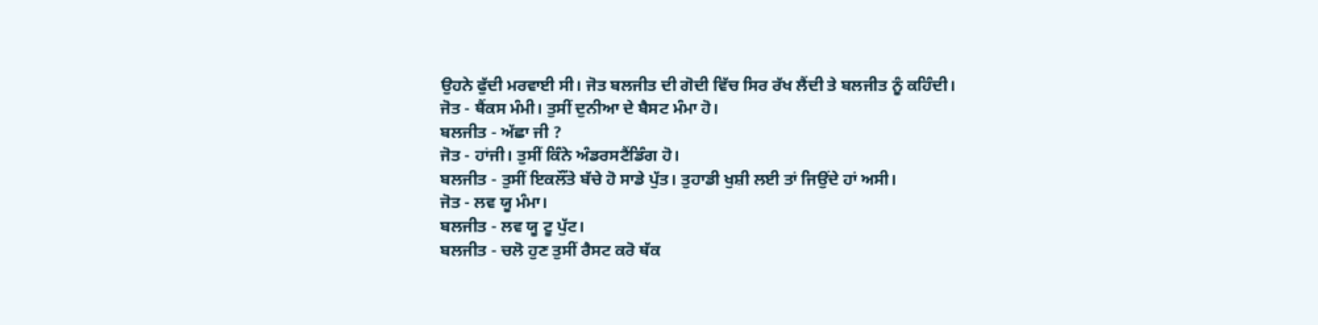ਉਹਨੇ ਫੁੱਦੀ ਮਰਵਾਈ ਸੀ। ਜੋਤ ਬਲਜੀਤ ਦੀ ਗੋਦੀ ਵਿੱਚ ਸਿਰ ਰੱਖ ਲੈਂਦੀ ਤੇ ਬਲਜੀਤ ਨੂੰ ਕਹਿੰਦੀ।
ਜੋਤ - ਥੈਂਕਸ ਮੰਮੀ। ਤੁਸੀਂ ਦੁਨੀਆ ਦੇ ਬੈਸਟ ਮੰਮਾ ਹੋ।
ਬਲਜੀਤ - ਅੱਛਾ ਜੀ ?
ਜੋਤ - ਹਾਂਜੀ। ਤੁਸੀਂ ਕਿੰਨੇ ਅੰਡਰਸਟੈਂਡਿੰਗ ਹੋ।
ਬਲਜੀਤ - ਤੁਸੀਂ ਇਕਲੌਂਤੇ ਬੱਚੇ ਹੋ ਸਾਡੇ ਪੁੱਤ। ਤੁਹਾਡੀ ਖੁਸ਼ੀ ਲਈ ਤਾਂ ਜਿਉਂਦੇ ਹਾਂ ਅਸੀ।
ਜੋਤ - ਲਵ ਯੂ ਮੰਮਾ।
ਬਲਜੀਤ - ਲਵ ਯੂ ਟੂ ਪੁੱਟ।
ਬਲਜੀਤ - ਚਲੋ ਹੁਣ ਤੁਸੀਂ ਰੈਸਟ ਕਰੋ ਥੱਕ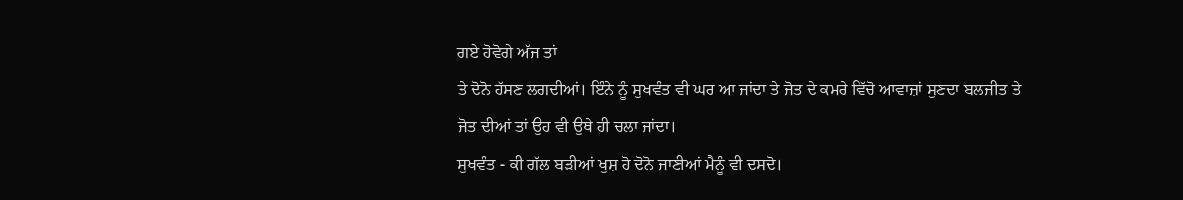ਗਏ ਹੋਵੋਗੇ ਅੱਜ ਤਾਂ
ਤੇ ਦੋਨੋ ਹੱਸਣ ਲਗਦੀਆਂ। ਇੰਨੇ ਨੂੰ ਸੁਖਵੰਤ ਵੀ ਘਰ ਆ ਜਾਂਦਾ ਤੇ ਜੋਤ ਦੇ ਕਮਰੇ ਵਿੱਚੋ ਆਵਾਜ਼ਾਂ ਸੁਣਦਾ ਬਲਜੀਤ ਤੇ ਜੋਤ ਦੀਆਂ ਤਾਂ ਉਹ ਵੀ ਉਥੇ ਹੀ ਚਲਾ ਜਾਂਦਾ।
ਸੁਖਵੰਤ - ਕੀ ਗੱਲ ਬੜੀਆਂ ਖੁਸ਼ ਹੋ ਦੋਨੋ ਜਾਣੀਆਂ ਮੈਨੂੰ ਵੀ ਦਸਦੋ।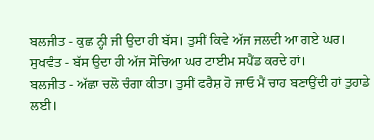ਬਲਜੀਤ - ਕੁਛ ਨ੍ਹੀ ਜੀ ਉਦਾ ਹੀ ਬੱਸ। ਤੁਸੀਂ ਕਿਵੇ ਅੱਜ ਜਲਦੀ ਆ ਗਏ ਘਰ।
ਸੁਖਵੰਤ - ਬੱਸ ਉਦਾ ਹੀ ਅੱਜ ਸੋਚਿਆ ਘਰ ਟਾਈਮ ਸਪੈਂਡ ਕਰਦੇ ਹਾਂ।
ਬਲਜੀਤ - ਅੱਛਾ ਚਲੋ ਚੰਗਾ ਕੀਤਾ। ਤੁਸੀਂ ਫਰੈਸ਼ ਹੋ ਜਾਓ ਮੈਂ ਚਾਹ ਬਣਾਉਂਦੀ ਹਾਂ ਤੁਹਾਡੇ ਲਈ।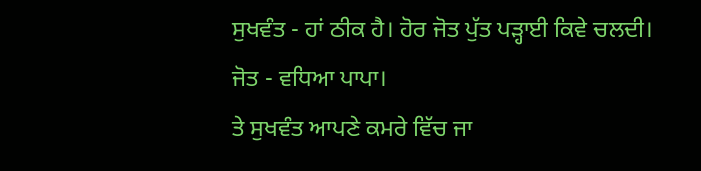ਸੁਖਵੰਤ - ਹਾਂ ਠੀਕ ਹੈ। ਹੋਰ ਜੋਤ ਪੁੱਤ ਪੜ੍ਹਾਈ ਕਿਵੇ ਚਲਦੀ।
ਜੋਤ - ਵਧਿਆ ਪਾਪਾ।
ਤੇ ਸੁਖਵੰਤ ਆਪਣੇ ਕਮਰੇ ਵਿੱਚ ਜਾ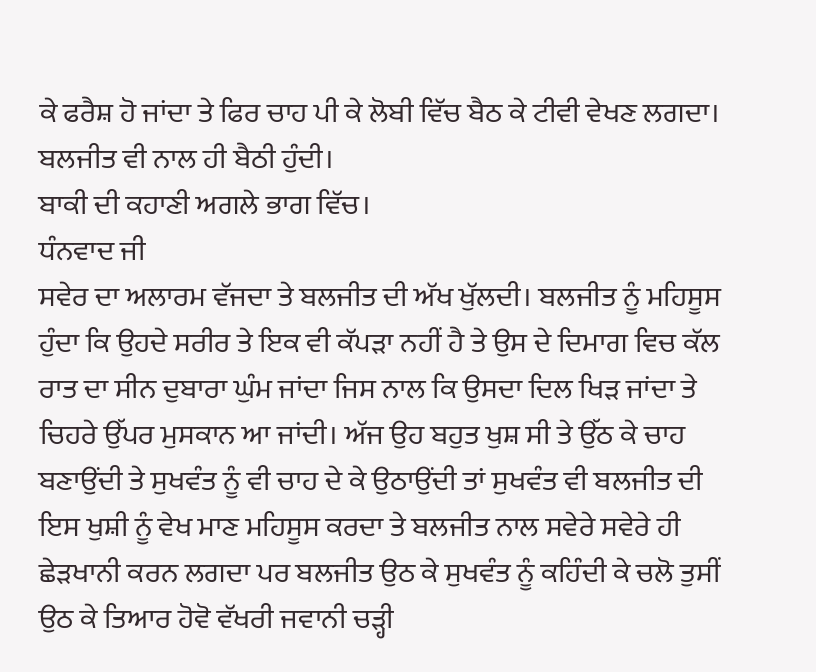ਕੇ ਫਰੈਸ਼ ਹੋ ਜਾਂਦਾ ਤੇ ਫਿਰ ਚਾਹ ਪੀ ਕੇ ਲੋਬੀ ਵਿੱਚ ਬੈਠ ਕੇ ਟੀਵੀ ਵੇਖਣ ਲਗਦਾ। ਬਲਜੀਤ ਵੀ ਨਾਲ ਹੀ ਬੈਠੀ ਹੁੰਦੀ।
ਬਾਕੀ ਦੀ ਕਹਾਣੀ ਅਗਲੇ ਭਾਗ ਵਿੱਚ।
ਧੰਨਵਾਦ ਜੀ
ਸਵੇਰ ਦਾ ਅਲਾਰਮ ਵੱਜਦਾ ਤੇ ਬਲਜੀਤ ਦੀ ਅੱਖ ਖੁੱਲਦੀ। ਬਲਜੀਤ ਨੂੰ ਮਹਿਸੂਸ ਹੁੰਦਾ ਕਿ ਉਹਦੇ ਸਰੀਰ ਤੇ ਇਕ ਵੀ ਕੱਪੜਾ ਨਹੀਂ ਹੈ ਤੇ ਉਸ ਦੇ ਦਿਮਾਗ ਵਿਚ ਕੱਲ ਰਾਤ ਦਾ ਸੀਨ ਦੁਬਾਰਾ ਘੁੰਮ ਜਾਂਦਾ ਜਿਸ ਨਾਲ ਕਿ ਉਸਦਾ ਦਿਲ ਖਿੜ ਜਾਂਦਾ ਤੇ ਚਿਹਰੇ ਉੱਪਰ ਮੁਸਕਾਨ ਆ ਜਾਂਦੀ। ਅੱਜ ਉਹ ਬਹੁਤ ਖੁਸ਼ ਸੀ ਤੇ ਉੱਠ ਕੇ ਚਾਹ ਬਣਾਉਂਦੀ ਤੇ ਸੁਖਵੰਤ ਨੂੰ ਵੀ ਚਾਹ ਦੇ ਕੇ ਉਠਾਉਂਦੀ ਤਾਂ ਸੁਖਵੰਤ ਵੀ ਬਲਜੀਤ ਦੀ ਇਸ ਖੁਸ਼ੀ ਨੂੰ ਵੇਖ ਮਾਣ ਮਹਿਸੂਸ ਕਰਦਾ ਤੇ ਬਲਜੀਤ ਨਾਲ ਸਵੇਰੇ ਸਵੇਰੇ ਹੀ ਛੇੜਖਾਨੀ ਕਰਨ ਲਗਦਾ ਪਰ ਬਲਜੀਤ ਉਠ ਕੇ ਸੁਖਵੰਤ ਨੂੰ ਕਹਿੰਦੀ ਕੇ ਚਲੋ ਤੁਸੀਂ ਉਠ ਕੇ ਤਿਆਰ ਹੋਵੋ ਵੱਖਰੀ ਜਵਾਨੀ ਚੜ੍ਹੀ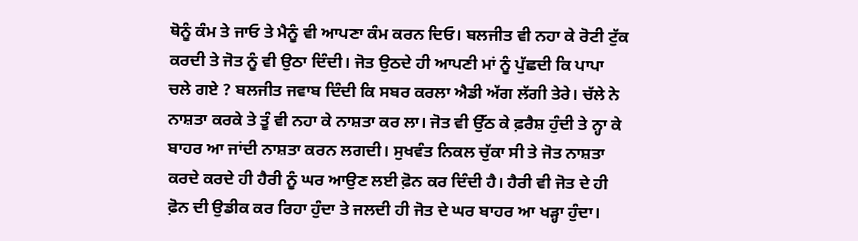ਥੋਨੂੰ ਕੰਮ ਤੇ ਜਾਓ ਤੇ ਮੈਨੂੰ ਵੀ ਆਪਣਾ ਕੰਮ ਕਰਨ ਦਿਓ। ਬਲਜੀਤ ਵੀ ਨਹਾ ਕੇ ਰੋਟੀ ਟੁੱਕ ਕਰਦੀ ਤੇ ਜੋਤ ਨੂੰ ਵੀ ਉਠਾ ਦਿੰਦੀ। ਜੋਤ ਉਠਦੇ ਹੀ ਆਪਣੀ ਮਾਂ ਨੂੰ ਪੁੱਛਦੀ ਕਿ ਪਾਪਾ ਚਲੇ ਗਏ ? ਬਲਜੀਤ ਜਵਾਬ ਦਿੰਦੀ ਕਿ ਸਬਰ ਕਰਲਾ ਐਡੀ ਅੱਗ ਲੱਗੀ ਤੇਰੇ। ਚੱਲੇ ਨੇ ਨਾਸ਼ਤਾ ਕਰਕੇ ਤੇ ਤੂੰ ਵੀ ਨਹਾ ਕੇ ਨਾਸ਼ਤਾ ਕਰ ਲਾ। ਜੋਤ ਵੀ ਉੱਠ ਕੇ ਫ਼ਰੈਸ਼ ਹੁੰਦੀ ਤੇ ਨ੍ਹਾ ਕੇ ਬਾਹਰ ਆ ਜਾਂਦੀ ਨਾਸ਼ਤਾ ਕਰਨ ਲਗਦੀ। ਸੁਖਵੰਤ ਨਿਕਲ ਚੁੱਕਾ ਸੀ ਤੇ ਜੋਤ ਨਾਸ਼ਤਾ ਕਰਦੇ ਕਰਦੇ ਹੀ ਹੈਰੀ ਨੂੰ ਘਰ ਆਉਣ ਲਈ ਫ਼ੋਨ ਕਰ ਦਿੰਦੀ ਹੈ। ਹੈਰੀ ਵੀ ਜੋਤ ਦੇ ਹੀ ਫ਼ੋਨ ਦੀ ਉਡੀਕ ਕਰ ਰਿਹਾ ਹੁੰਦਾ ਤੇ ਜਲਦੀ ਹੀ ਜੋਤ ਦੇ ਘਰ ਬਾਹਰ ਆ ਖੜ੍ਹਾ ਹੁੰਦਾ।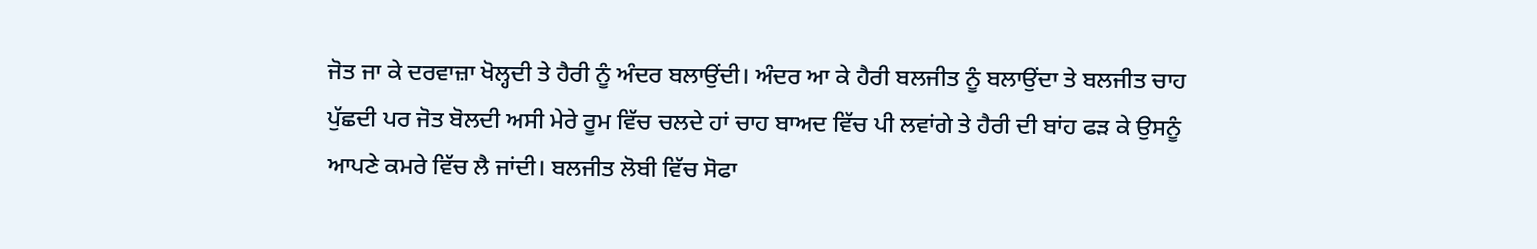ਜੋਤ ਜਾ ਕੇ ਦਰਵਾਜ਼ਾ ਖੋਲ੍ਹਦੀ ਤੇ ਹੈਰੀ ਨੂੰ ਅੰਦਰ ਬਲਾਉਂਦੀ। ਅੰਦਰ ਆ ਕੇ ਹੈਰੀ ਬਲਜੀਤ ਨੂੰ ਬਲਾਉਂਦਾ ਤੇ ਬਲਜੀਤ ਚਾਹ ਪੁੱਛਦੀ ਪਰ ਜੋਤ ਬੋਲਦੀ ਅਸੀ ਮੇਰੇ ਰੂਮ ਵਿੱਚ ਚਲਦੇ ਹਾਂ ਚਾਹ ਬਾਅਦ ਵਿੱਚ ਪੀ ਲਵਾਂਗੇ ਤੇ ਹੈਰੀ ਦੀ ਬਾਂਹ ਫੜ ਕੇ ਉਸਨੂੰ ਆਪਣੇ ਕਮਰੇ ਵਿੱਚ ਲੈ ਜਾਂਦੀ। ਬਲਜੀਤ ਲੋਬੀ ਵਿੱਚ ਸੋਫਾ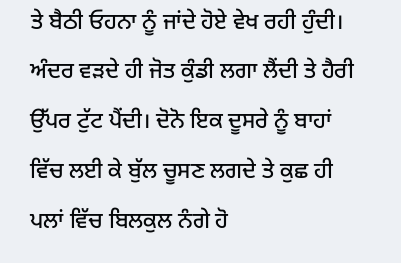ਤੇ ਬੈਠੀ ਓਹਨਾ ਨੂੰ ਜਾਂਦੇ ਹੋਏ ਵੇਖ ਰਹੀ ਹੁੰਦੀ।
ਅੰਦਰ ਵੜਦੇ ਹੀ ਜੋਤ ਕੁੰਡੀ ਲਗਾ ਲੈਂਦੀ ਤੇ ਹੈਰੀ ਉੱਪਰ ਟੁੱਟ ਪੈਂਦੀ। ਦੋਨੋ ਇਕ ਦੂਸਰੇ ਨੂੰ ਬਾਹਾਂ ਵਿੱਚ ਲਈ ਕੇ ਬੁੱਲ ਚੂਸਣ ਲਗਦੇ ਤੇ ਕੁਛ ਹੀ ਪਲਾਂ ਵਿੱਚ ਬਿਲਕੁਲ ਨੰਗੇ ਹੋ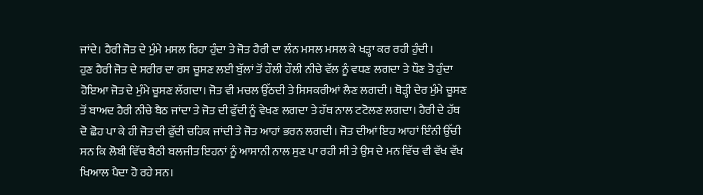ਜਾਂਦੇ। ਹੈਰੀ ਜੋਤ ਦੇ ਮੁੰਮੇ ਮਸਲ ਰਿਹਾ ਹੁੰਦਾ ਤੇ ਜੋਤ ਹੈਰੀ ਦਾ ਲੰਨ ਮਸਲ ਮਸਲ ਕੇ ਖੜ੍ਹਾ ਕਰ ਰਹੀ ਹੁੰਦੀ।
ਹੁਣ ਹੈਰੀ ਜੋਤ ਦੇ ਸਰੀਰ ਦਾ ਰਸ ਚੂਸਣ ਲਈ ਬੁੱਲਾਂ ਤੋਂ ਹੌਲੀ ਹੌਲੀ ਨੀਚੇ ਵੱਲ ਨੂੰ ਵਧਣ ਲਗਦਾ ਤੇ ਧੌਣ ਤੋ ਹੁੰਦਾ ਹੋਇਆ ਜੋਤ ਦੇ ਮੁੰਮੇ ਚੂਸਣ ਲੱਗਦਾ। ਜੋਤ ਵੀ ਮਚਲ ਉੱਠਦੀ ਤੇ ਸਿਸਕਰੀਆਂ ਲੈਣ ਲਗਦੀ। ਥੋੜ੍ਹੀ ਦੇਰ ਮੁੰਮੇ ਚੂਸਣ ਤੋਂ ਬਾਅਦ ਹੈਰੀ ਨੀਚੇ ਬੈਠ ਜਾਂਦਾ ਤੇ ਜੋਤ ਦੀ ਫੁੱਦੀ ਨੂੰ ਵੇਖਣ ਲਗਦਾ ਤੇ ਹੱਥ ਨਾਲ ਟਟੋਲਣ ਲਗਦਾ। ਹੈਰੀ ਦੇ ਹੱਥ ਦੋ ਛੋਹ ਪਾ ਕੇ ਹੀ ਜੋਤ ਦੀ ਫੁੱਦੀ ਚਹਿਕ ਜਾਂਦੀ ਤੇ ਜੋਤ ਆਹਾਂ ਭਰਨ ਲਗਦੀ। ਜੋਤ ਦੀਆਂ ਇਹ ਆਹਾਂ ਇੰਨੀ ਉੱਚੀ ਸਨ ਕਿ ਲੋਬੀ ਵਿੱਚ ਬੈਠੀ ਬਲਜੀਤ ਇਹਨਾਂ ਨੂੰ ਆਸਾਨੀ ਨਾਲ ਸੁਣ ਪਾ ਰਹੀ ਸੀ ਤੇ ਉਸ ਦੇ ਮਨ ਵਿੱਚ ਵੀ ਵੱਖ ਵੱਖ ਖਿਆਲ ਪੈਦਾ ਹੋ ਰਹੇ ਸਨ।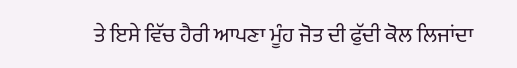ਤੇ ਇਸੇ ਵਿੱਚ ਹੈਰੀ ਆਪਣਾ ਮੂੰਹ ਜੋਤ ਦੀ ਫੁੱਦੀ ਕੋਲ ਲਿਜਾਂਦਾ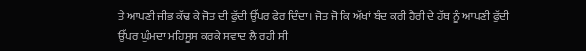ਤੇ ਆਪਣੀ ਜੀਭ ਕੱਢ ਕੇ ਜੋਤ ਦੀ ਫੁੱਦੀ ਉੱਪਰ ਫੇਰ ਦਿੰਦਾ। ਜੋਤ ਜੋ ਕਿ ਅੱਖਾਂ ਬੰਦ ਕਰੀ ਹੈਰੀ ਦੇ ਹੱਥ ਨੂੰ ਆਪਣੀ ਫੁੱਦੀ ਉੱਪਰ ਘੁੰਮਦਾ ਮਹਿਸੂਸ ਕਰਕੇ ਸਵਾਦ ਲੈ ਰਹੀ ਸੀ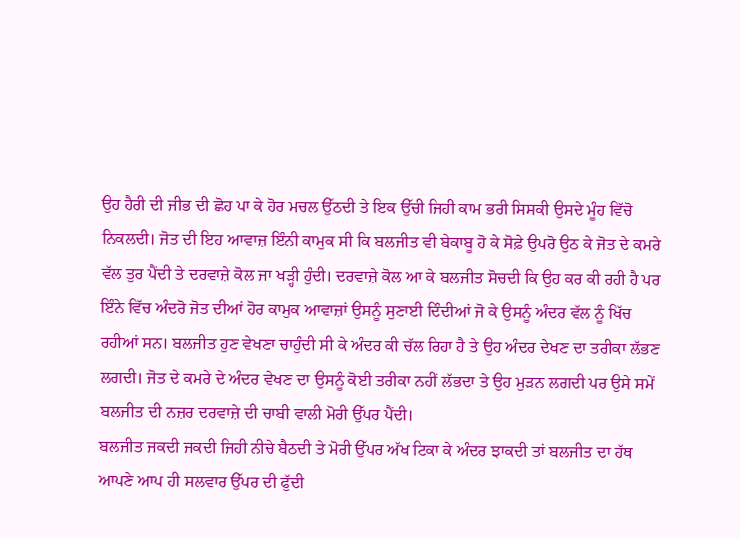ਉਹ ਹੈਰੀ ਦੀ ਜੀਭ ਦੀ ਛੋਹ ਪਾ ਕੇ ਹੋਰ ਮਚਲ ਉੱਠਦੀ ਤੇ ਇਕ ਉੱਚੀ ਜਿਹੀ ਕਾਮ ਭਰੀ ਸਿਸਕੀ ਉਸਦੇ ਮੂੰਹ ਵਿੱਚੋ ਨਿਕਲਦੀ। ਜੋਤ ਦੀ ਇਹ ਆਵਾਜ਼ ਇੰਨੀ ਕਾਮੁਕ ਸੀ ਕਿ ਬਲਜੀਤ ਵੀ ਬੇਕਾਬੂ ਹੋ ਕੇ ਸੋਫ਼ੇ ਉਪਰੋ ਉਠ ਕੇ ਜੋਤ ਦੇ ਕਮਰੇ ਵੱਲ ਤੁਰ ਪੈਂਦੀ ਤੇ ਦਰਵਾਜ਼ੇ ਕੋਲ ਜਾ ਖੜ੍ਹੀ ਹੁੰਦੀ। ਦਰਵਾਜ਼ੇ ਕੋਲ ਆ ਕੇ ਬਲਜੀਤ ਸੋਚਦੀ ਕਿ ਉਹ ਕਰ ਕੀ ਰਹੀ ਹੈ ਪਰ ਇੰਨੇ ਵਿੱਚ ਅੰਦਰੋ ਜੋਤ ਦੀਆਂ ਹੋਰ ਕਾਮੁਕ ਆਵਾਜ਼ਾਂ ਉਸਨੂੰ ਸੁਣਾਈ ਦਿੰਦੀਆਂ ਜੋ ਕੇ ਉਸਨੂੰ ਅੰਦਰ ਵੱਲ ਨੂੰ ਖਿੱਚ ਰਹੀਆਂ ਸਨ। ਬਲਜੀਤ ਹੁਣ ਵੇਖਣਾ ਚਾਹੁੰਦੀ ਸੀ ਕੇ ਅੰਦਰ ਕੀ ਚੱਲ ਰਿਹਾ ਹੈ ਤੇ ਉਹ ਅੰਦਰ ਦੇਖਣ ਦਾ ਤਰੀਕਾ ਲੱਭਣ ਲਗਦੀ। ਜੋਤ ਦੇ ਕਮਰੇ ਦੇ ਅੰਦਰ ਵੇਖਣ ਦਾ ਉਸਨੂੰ ਕੋਈ ਤਰੀਕਾ ਨਹੀਂ ਲੱਭਦਾ ਤੇ ਉਹ ਮੁੜਨ ਲਗਦੀ ਪਰ ਉਸੇ ਸਮੇਂ ਬਲਜੀਤ ਦੀ ਨਜ਼ਰ ਦਰਵਾਜ਼ੇ ਦੀ ਚਾਬੀ ਵਾਲੀ ਮੋਰੀ ਉੱਪਰ ਪੈਂਦੀ।
ਬਲਜੀਤ ਜਕਦੀ ਜਕਦੀ ਜਿਹੀ ਨੀਚੇ ਬੈਠਦੀ ਤੇ ਮੋਰੀ ਉੱਪਰ ਅੱਖ ਟਿਕਾ ਕੇ ਅੰਦਰ ਝਾਕਦੀ ਤਾਂ ਬਲਜੀਤ ਦਾ ਹੱਥ ਆਪਣੇ ਆਪ ਹੀ ਸਲਵਾਰ ਉੱਪਰ ਦੀ ਫੁੱਦੀ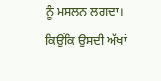ਨੂੰ ਮਸਲਨ ਲਗਦਾ। ਕਿਉਂਕਿ ਉਸਦੀ ਅੱਖਾਂ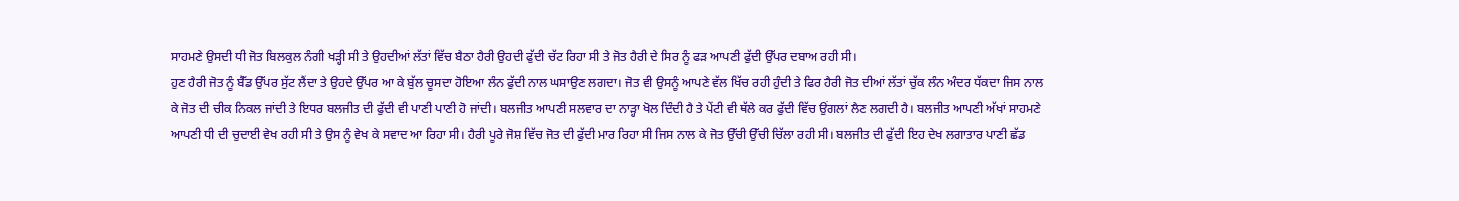ਸਾਹਮਣੇ ਉਸਦੀ ਧੀ ਜੋਤ ਬਿਲਕੁਲ ਨੰਗੀ ਖੜ੍ਹੀ ਸੀ ਤੇ ਉਹਦੀਆਂ ਲੱਤਾਂ ਵਿੱਚ ਬੈਠਾ ਹੈਰੀ ਉਹਦੀ ਫੁੱਦੀ ਚੱਟ ਰਿਹਾ ਸੀ ਤੇ ਜੋਤ ਹੈਰੀ ਦੇ ਸਿਰ ਨੂੰ ਫੜ ਆਪਣੀ ਫੁੱਦੀ ਉੱਪਰ ਦਬਾਅ ਰਹੀ ਸੀ।
ਹੁਣ ਹੈਰੀ ਜੋਤ ਨੂੰ ਬੈੱਡ ਉੱਪਰ ਸੁੱਟ ਲੈਂਦਾ ਤੇ ਉਹਦੇ ਉੱਪਰ ਆ ਕੇ ਬੁੱਲ ਚੂਸਦਾ ਹੋਇਆ ਲੰਨ ਫੁੱਦੀ ਨਾਲ ਘਸਾਉਣ ਲਗਦਾ। ਜੋਤ ਵੀ ਉਸਨੂੰ ਆਪਣੇ ਵੱਲ ਖਿੱਚ ਰਹੀ ਹੁੰਦੀ ਤੇ ਫਿਰ ਹੈਰੀ ਜੋਤ ਦੀਆਂ ਲੱਤਾਂ ਚੁੱਕ ਲੰਨ ਅੰਦਰ ਧੱਕਦਾ ਜਿਸ ਨਾਲ ਕੇ ਜੋਤ ਦੀ ਚੀਕ ਨਿਕਲ ਜਾਂਦੀ ਤੇ ਇਧਰ ਬਲਜੀਤ ਦੀ ਫੁੱਦੀ ਵੀ ਪਾਣੀ ਪਾਣੀ ਹੋ ਜਾਂਦੀ। ਬਲਜੀਤ ਆਪਣੀ ਸਲਵਾਰ ਦਾ ਨਾੜ੍ਹਾ ਖੋਲ ਦਿੰਦੀ ਹੈ ਤੇ ਪੇਂਟੀ ਵੀ ਥੱਲੇ ਕਰ ਫੁੱਦੀ ਵਿੱਚ ਉਂਗਲਾਂ ਲੈਣ ਲਗਦੀ ਹੈ। ਬਲਜੀਤ ਆਪਣੀ ਅੱਖਾਂ ਸਾਹਮਣੇ ਆਪਣੀ ਧੀ ਦੀ ਚੁਦਾਈ ਵੇਖ ਰਹੀ ਸੀ ਤੇ ਉਸ ਨੂੰ ਵੇਖ ਕੇ ਸਵਾਦ ਆ ਰਿਹਾ ਸੀ। ਹੈਰੀ ਪੂਰੇ ਜੋਸ਼ ਵਿੱਚ ਜੋਤ ਦੀ ਫੁੱਦੀ ਮਾਰ ਰਿਹਾ ਸੀ ਜਿਸ ਨਾਲ ਕੇ ਜੋਤ ਉੱਚੀ ਉੱਚੀ ਚਿੱਲਾ ਰਹੀ ਸੀ। ਬਲਜੀਤ ਦੀ ਫੁੱਦੀ ਇਹ ਦੇਖ ਲਗਾਤਾਰ ਪਾਣੀ ਛੱਡ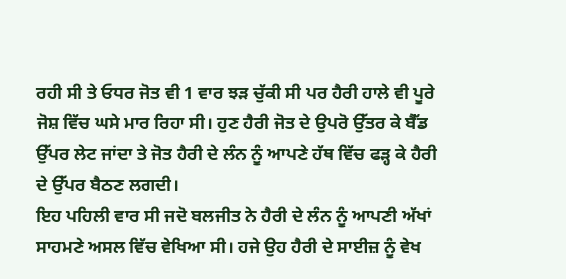ਰਹੀ ਸੀ ਤੇ ਓਧਰ ਜੋਤ ਵੀ 1 ਵਾਰ ਝੜ ਚੁੱਕੀ ਸੀ ਪਰ ਹੈਰੀ ਹਾਲੇ ਵੀ ਪੂਰੇ ਜੋਸ਼ ਵਿੱਚ ਘਸੇ ਮਾਰ ਰਿਹਾ ਸੀ। ਹੁਣ ਹੈਰੀ ਜੋਤ ਦੇ ਉਪਰੋ ਉੱਤਰ ਕੇ ਬੈੱਡ ਉੱਪਰ ਲੇਟ ਜਾਂਦਾ ਤੇ ਜੋਤ ਹੈਰੀ ਦੇ ਲੰਨ ਨੂੰ ਆਪਣੇ ਹੱਥ ਵਿੱਚ ਫੜ੍ਹ ਕੇ ਹੈਰੀ ਦੇ ਉੱਪਰ ਬੈਠਣ ਲਗਦੀ।
ਇਹ ਪਹਿਲੀ ਵਾਰ ਸੀ ਜਦੋ ਬਲਜੀਤ ਨੇ ਹੈਰੀ ਦੇ ਲੰਨ ਨੂੰ ਆਪਣੀ ਅੱਖਾਂ ਸਾਹਮਣੇ ਅਸਲ ਵਿੱਚ ਵੇਖਿਆ ਸੀ। ਹਜੇ ਉਹ ਹੈਰੀ ਦੇ ਸਾਈਜ਼ ਨੂੰ ਵੇਖ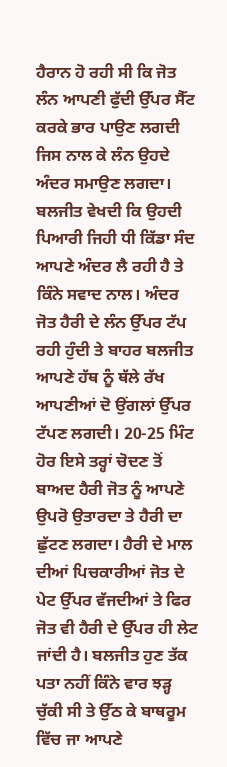ਹੈਰਾਨ ਹੋ ਰਹੀ ਸੀ ਕਿ ਜੋਤ ਲੰਨ ਆਪਣੀ ਫੁੱਦੀ ਉੱਪਰ ਸੈੱਟ ਕਰਕੇ ਭਾਰ ਪਾਉਣ ਲਗਦੀ ਜਿਸ ਨਾਲ ਕੇ ਲੰਨ ਉਹਦੇ ਅੰਦਰ ਸਮਾਉਣ ਲਗਦਾ। ਬਲਜੀਤ ਵੇਖਦੀ ਕਿ ਉਹਦੀ ਪਿਆਰੀ ਜਿਹੀ ਧੀ ਕਿੱਡਾ ਸੰਦ ਆਪਣੇ ਅੰਦਰ ਲੈ ਰਹੀ ਹੈ ਤੇ ਕਿੰਨੇ ਸਵਾਦ ਨਾਲ। ਅੰਦਰ ਜੋਤ ਹੈਰੀ ਦੇ ਲੰਨ ਉੱਪਰ ਟੱਪ ਰਹੀ ਹੁੰਦੀ ਤੇ ਬਾਹਰ ਬਲਜੀਤ ਆਪਣੇ ਹੱਥ ਨੂੰ ਥੱਲੇ ਰੱਖ ਆਪਣੀਆਂ ਦੋ ਉਂਗਲਾਂ ਉੱਪਰ ਟੱਪਣ ਲਗਦੀ। 20-25 ਮਿੰਟ ਹੋਰ ਇਸੇ ਤਰ੍ਹਾਂ ਚੋਦਣ ਤੋਂ ਬਾਅਦ ਹੈਰੀ ਜੋਤ ਨੂੰ ਆਪਣੇ ਉਪਰੋ ਉਤਾਰਦਾ ਤੇ ਹੈਰੀ ਦਾ ਛੁੱਟਣ ਲਗਦਾ। ਹੈਰੀ ਦੇ ਮਾਲ ਦੀਆਂ ਪਿਚਕਾਰੀਆਂ ਜੋਤ ਦੇ ਪੇਟ ਉੱਪਰ ਵੱਜਦੀਆਂ ਤੇ ਫਿਰ ਜੋਤ ਵੀ ਹੈਰੀ ਦੇ ਉੱਪਰ ਹੀ ਲੇਟ ਜਾਂਦੀ ਹੈ। ਬਲਜੀਤ ਹੁਣ ਤੱਕ ਪਤਾ ਨਹੀਂ ਕਿੰਨੇ ਵਾਰ ਝੜ੍ਹ ਚੁੱਕੀ ਸੀ ਤੇ ਉੱਠ ਕੇ ਬਾਥਰੂਮ ਵਿੱਚ ਜਾ ਆਪਣੇ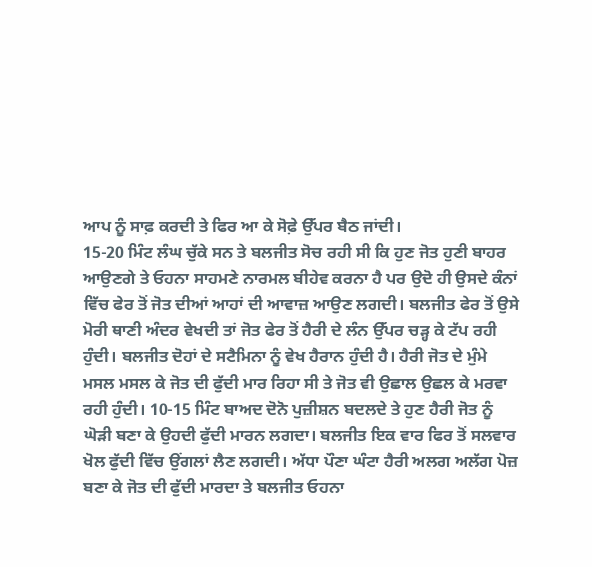ਆਪ ਨੂੰ ਸਾਫ਼ ਕਰਦੀ ਤੇ ਫਿਰ ਆ ਕੇ ਸੋਫ਼ੇ ਉੱਪਰ ਬੈਠ ਜਾਂਦੀ।
15-20 ਮਿੰਟ ਲੰਘ ਚੁੱਕੇ ਸਨ ਤੇ ਬਲਜੀਤ ਸੋਚ ਰਹੀ ਸੀ ਕਿ ਹੁਣ ਜੋਤ ਹੁਣੀ ਬਾਹਰ ਆਉਣਗੇ ਤੇ ਓਹਨਾ ਸਾਹਮਣੇ ਨਾਰਮਲ ਬੀਹੇਵ ਕਰਨਾ ਹੈ ਪਰ ਉਦੋ ਹੀ ਉਸਦੇ ਕੰਨਾਂ ਵਿੱਚ ਫੇਰ ਤੋਂ ਜੋਤ ਦੀਆਂ ਆਹਾਂ ਦੀ ਆਵਾਜ਼ ਆਉਣ ਲਗਦੀ। ਬਲਜੀਤ ਫੇਰ ਤੋਂ ਉਸੇ ਮੋਰੀ ਥਾਣੀ ਅੰਦਰ ਵੇਖਦੀ ਤਾਂ ਜੋਤ ਫੇਰ ਤੋਂ ਹੈਰੀ ਦੇ ਲੰਨ ਉੱਪਰ ਚੜ੍ਹ ਕੇ ਟੱਪ ਰਹੀ ਹੁੰਦੀ। ਬਲਜੀਤ ਦੋਹਾਂ ਦੇ ਸਟੈਮਿਨਾ ਨੂੰ ਵੇਖ ਹੈਰਾਨ ਹੁੰਦੀ ਹੈ। ਹੈਰੀ ਜੋਤ ਦੇ ਮੁੰਮੇ ਮਸਲ ਮਸਲ ਕੇ ਜੋਤ ਦੀ ਫੁੱਦੀ ਮਾਰ ਰਿਹਾ ਸੀ ਤੇ ਜੋਤ ਵੀ ਉਛਾਲ ਉਛਲ ਕੇ ਮਰਵਾ ਰਹੀ ਹੁੰਦੀ। 10-15 ਮਿੰਟ ਬਾਅਦ ਦੋਨੋ ਪੁਜ਼ੀਸ਼ਨ ਬਦਲਦੇ ਤੇ ਹੁਣ ਹੈਰੀ ਜੋਤ ਨੂੰ ਘੋੜੀ ਬਣਾ ਕੇ ਉਹਦੀ ਫੁੱਦੀ ਮਾਰਨ ਲਗਦਾ। ਬਲਜੀਤ ਇਕ ਵਾਰ ਫਿਰ ਤੋਂ ਸਲਵਾਰ ਖੋਲ ਫੁੱਦੀ ਵਿੱਚ ਉਂਗਲਾਂ ਲੈਣ ਲਗਦੀ। ਅੱਧਾ ਪੌਣਾ ਘੰਟਾ ਹੈਰੀ ਅਲਗ ਅਲੱਗ ਪੋਜ਼ ਬਣਾ ਕੇ ਜੋਤ ਦੀ ਫੁੱਦੀ ਮਾਰਦਾ ਤੇ ਬਲਜੀਤ ਓਹਨਾ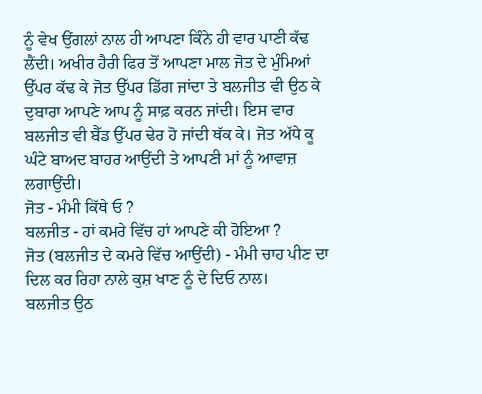ਨੂੰ ਵੇਖ ਉਂਗਲਾਂ ਨਾਲ ਹੀ ਆਪਣਾ ਕਿੰਨੇ ਹੀ ਵਾਰ ਪਾਣੀ ਕੱਢ ਲੈਂਦੀ। ਅਖੀਰ ਹੈਰੀ ਫਿਰ ਤੋਂ ਆਪਣਾ ਮਾਲ ਜੋਤ ਦੇ ਮੁੰਮਿਆਂ ਉੱਪਰ ਕੱਢ ਕੇ ਜੋਤ ਉੱਪਰ ਡਿੱਗ ਜਾਂਦਾ ਤੇ ਬਲਜੀਤ ਵੀ ਉਠ ਕੇ ਦੁਬਾਰਾ ਆਪਣੇ ਆਪ ਨੂੰ ਸਾਫ਼ ਕਰਨ ਜਾਂਦੀ। ਇਸ ਵਾਰ ਬਲਜੀਤ ਵੀ ਬੈੱਡ ਉੱਪਰ ਢੇਰ ਹੋ ਜਾਂਦੀ ਥੱਕ ਕੇ। ਜੋਤ ਅੱਧੇ ਕੂ ਘੰਟੇ ਬਾਅਦ ਬਾਹਰ ਆਉਂਦੀ ਤੇ ਆਪਣੀ ਮਾਂ ਨੂੰ ਆਵਾਜ਼ ਲਗਾਉਂਦੀ।
ਜੋਤ - ਮੰਮੀ ਕਿੱਥੇ ਓ ?
ਬਲਜੀਤ - ਹਾਂ ਕਮਰੇ ਵਿੱਚ ਹਾਂ ਆਪਣੇ ਕੀ ਹੋਇਆ ?
ਜੋਤ (ਬਲਜੀਤ ਦੇ ਕਮਰੇ ਵਿੱਚ ਆਉਂਦੀ) - ਮੰਮੀ ਚਾਹ ਪੀਣ ਦਾ ਦਿਲ ਕਰ ਰਿਹਾ ਨਾਲੇ ਕੁਸ਼ ਖਾਣ ਨੂੰ ਦੇ ਦਿਓ ਨਾਲ।
ਬਲਜੀਤ ਉਠ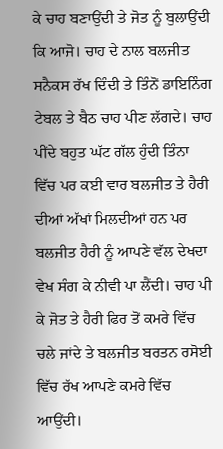ਕੇ ਚਾਹ ਬਣਾਉਂਦੀ ਤੇ ਜੋਤ ਨੂੰ ਬੁਲਾਉਂਦੀ ਕਿ ਆਜੋ। ਚਾਹ ਦੇ ਨਾਲ ਬਲਜੀਤ ਸਨੈਕਸ ਰੱਖ ਦਿੰਦੀ ਤੇ ਤਿੰਨੋਂ ਡਾਇਨਿੰਗ ਟੇਬਲ ਤੇ ਬੈਠ ਚਾਹ ਪੀਣ ਲੱਗਦੇ। ਚਾਹ ਪੀਂਦੇ ਬਹੁਤ ਘੱਟ ਗੱਲ ਹੁੰਦੀ ਤਿੰਨਾ ਵਿੱਚ ਪਰ ਕਈ ਵਾਰ ਬਲਜੀਤ ਤੇ ਹੈਰੀ ਦੀਆਂ ਅੱਖਾਂ ਮਿਲਦੀਆਂ ਹਨ ਪਰ ਬਲਜੀਤ ਹੈਰੀ ਨੂੰ ਆਪਣੇ ਵੱਲ ਦੇਖਦਾ ਵੇਖ ਸੰਗ ਕੇ ਨੀਵੀ ਪਾ ਲੈਂਦੀ। ਚਾਹ ਪੀ ਕੇ ਜੋਤ ਤੇ ਹੈਰੀ ਫਿਰ ਤੋਂ ਕਮਰੇ ਵਿੱਚ ਚਲੇ ਜਾਂਦੇ ਤੇ ਬਲਜੀਤ ਬਰਤਨ ਰਸੋਈ ਵਿੱਚ ਰੱਖ ਆਪਣੇ ਕਮਰੇ ਵਿੱਚ ਆਉਂਦੀ।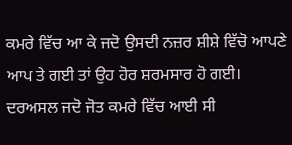ਕਮਰੇ ਵਿੱਚ ਆ ਕੇ ਜਦੋ ਉਸਦੀ ਨਜ਼ਰ ਸ਼ੀਸ਼ੇ ਵਿੱਚੋ ਆਪਣੇ ਆਪ ਤੇ ਗਈ ਤਾਂ ਉਹ ਹੋਰ ਸ਼ਰਮਸਾਰ ਹੋ ਗਈ। ਦਰਅਸਲ ਜਦੋ ਜੋਤ ਕਮਰੇ ਵਿੱਚ ਆਈ ਸੀ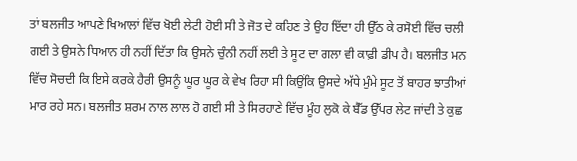ਤਾਂ ਬਲਜੀਤ ਆਪਣੇ ਖਿਆਲਾਂ ਵਿੱਚ ਖੋਈ ਲੇਟੀ ਹੋਈ ਸੀ ਤੇ ਜੋਤ ਦੇ ਕਹਿਣ ਤੇ ਉਹ ਇੱਦਾ ਹੀ ਉੱਠ ਕੇ ਰਸੋਈ ਵਿੱਚ ਚਲੀ ਗਈ ਤੇ ਉਸਨੇ ਧਿਆਨ ਹੀ ਨਹੀਂ ਦਿੱਤਾ ਕਿ ਉਸਨੇ ਚੁੰਨੀ ਨਹੀਂ ਲਈ ਤੇ ਸੂਟ ਦਾ ਗਲਾ ਵੀ ਕਾਫ਼ੀ ਡੀਪ ਹੈ। ਬਲਜੀਤ ਮਨ ਵਿੱਚ ਸੋਚਦੀ ਕਿ ਇਸੇ ਕਰਕੇ ਹੈਰੀ ਉਸਨੂੰ ਘੂਰ ਘੂਰ ਕੇ ਵੇਖ ਰਿਹਾ ਸੀ ਕਿਉਂਕਿ ਉਸਦੇ ਅੱਧੇ ਮੁੰਮੇ ਸੂਟ ਤੋਂ ਬਾਹਰ ਝਾਤੀਆਂ ਮਾਰ ਰਹੇ ਸਨ। ਬਲਜੀਤ ਸ਼ਰਮ ਨਾਲ ਲਾਲ ਹੋ ਗਈ ਸੀ ਤੇ ਸਿਰਹਾਣੇ ਵਿੱਚ ਮੂੰਹ ਲੁਕੋ ਕੇ ਬੈੱਡ ਉੱਪਰ ਲੇਟ ਜਾਂਦੀ ਤੇ ਕੁਛ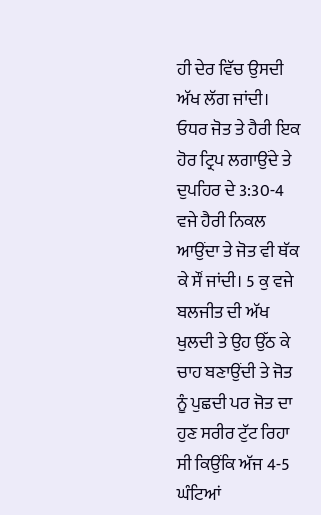ਹੀ ਦੇਰ ਵਿੱਚ ਉਸਦੀ ਅੱਖ ਲੱਗ ਜਾਂਦੀ।
ਓਧਰ ਜੋਤ ਤੇ ਹੈਰੀ ਇਕ ਹੋਰ ਟ੍ਰਿਪ ਲਗਾਉਂਦੇ ਤੇ ਦੁਪਹਿਰ ਦੇ 3:30-4 ਵਜੇ ਹੈਰੀ ਨਿਕਲ ਆਉਂਦਾ ਤੇ ਜੋਤ ਵੀ ਥੱਕ ਕੇ ਸੌਂ ਜਾਂਦੀ। 5 ਕੁ ਵਜੇ ਬਲਜੀਤ ਦੀ ਅੱਖ ਖੁਲਦੀ ਤੇ ਉਹ ਉੱਠ ਕੇ ਚਾਹ ਬਣਾਉਂਦੀ ਤੇ ਜੋਤ ਨੂੰ ਪੁਛਦੀ ਪਰ ਜੋਤ ਦਾ ਹੁਣ ਸਰੀਰ ਟੁੱਟ ਰਿਹਾ ਸੀ ਕਿਉਂਕਿ ਅੱਜ 4-5 ਘੰਟਿਆਂ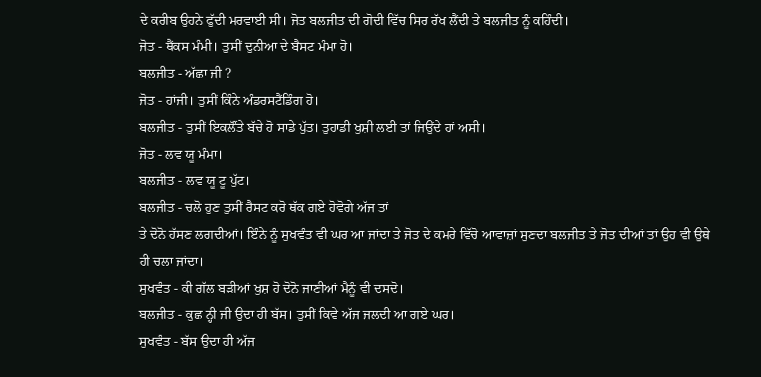ਦੇ ਕਰੀਬ ਉਹਨੇ ਫੁੱਦੀ ਮਰਵਾਈ ਸੀ। ਜੋਤ ਬਲਜੀਤ ਦੀ ਗੋਦੀ ਵਿੱਚ ਸਿਰ ਰੱਖ ਲੈਂਦੀ ਤੇ ਬਲਜੀਤ ਨੂੰ ਕਹਿੰਦੀ।
ਜੋਤ - ਥੈਂਕਸ ਮੰਮੀ। ਤੁਸੀਂ ਦੁਨੀਆ ਦੇ ਬੈਸਟ ਮੰਮਾ ਹੋ।
ਬਲਜੀਤ - ਅੱਛਾ ਜੀ ?
ਜੋਤ - ਹਾਂਜੀ। ਤੁਸੀਂ ਕਿੰਨੇ ਅੰਡਰਸਟੈਂਡਿੰਗ ਹੋ।
ਬਲਜੀਤ - ਤੁਸੀਂ ਇਕਲੌਂਤੇ ਬੱਚੇ ਹੋ ਸਾਡੇ ਪੁੱਤ। ਤੁਹਾਡੀ ਖੁਸ਼ੀ ਲਈ ਤਾਂ ਜਿਉਂਦੇ ਹਾਂ ਅਸੀ।
ਜੋਤ - ਲਵ ਯੂ ਮੰਮਾ।
ਬਲਜੀਤ - ਲਵ ਯੂ ਟੂ ਪੁੱਟ।
ਬਲਜੀਤ - ਚਲੋ ਹੁਣ ਤੁਸੀਂ ਰੈਸਟ ਕਰੋ ਥੱਕ ਗਏ ਹੋਵੋਗੇ ਅੱਜ ਤਾਂ
ਤੇ ਦੋਨੋ ਹੱਸਣ ਲਗਦੀਆਂ। ਇੰਨੇ ਨੂੰ ਸੁਖਵੰਤ ਵੀ ਘਰ ਆ ਜਾਂਦਾ ਤੇ ਜੋਤ ਦੇ ਕਮਰੇ ਵਿੱਚੋ ਆਵਾਜ਼ਾਂ ਸੁਣਦਾ ਬਲਜੀਤ ਤੇ ਜੋਤ ਦੀਆਂ ਤਾਂ ਉਹ ਵੀ ਉਥੇ ਹੀ ਚਲਾ ਜਾਂਦਾ।
ਸੁਖਵੰਤ - ਕੀ ਗੱਲ ਬੜੀਆਂ ਖੁਸ਼ ਹੋ ਦੋਨੋ ਜਾਣੀਆਂ ਮੈਨੂੰ ਵੀ ਦਸਦੋ।
ਬਲਜੀਤ - ਕੁਛ ਨ੍ਹੀ ਜੀ ਉਦਾ ਹੀ ਬੱਸ। ਤੁਸੀਂ ਕਿਵੇ ਅੱਜ ਜਲਦੀ ਆ ਗਏ ਘਰ।
ਸੁਖਵੰਤ - ਬੱਸ ਉਦਾ ਹੀ ਅੱਜ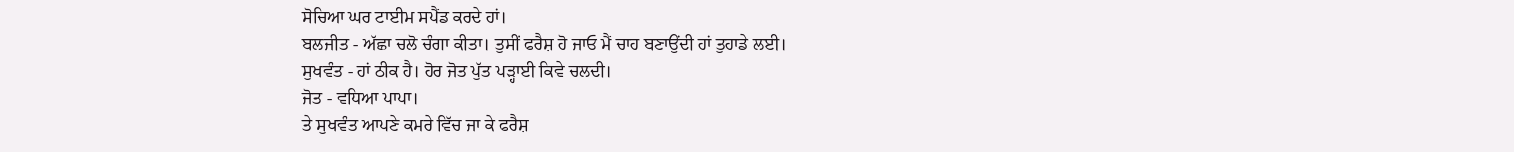ਸੋਚਿਆ ਘਰ ਟਾਈਮ ਸਪੈਂਡ ਕਰਦੇ ਹਾਂ।
ਬਲਜੀਤ - ਅੱਛਾ ਚਲੋ ਚੰਗਾ ਕੀਤਾ। ਤੁਸੀਂ ਫਰੈਸ਼ ਹੋ ਜਾਓ ਮੈਂ ਚਾਹ ਬਣਾਉਂਦੀ ਹਾਂ ਤੁਹਾਡੇ ਲਈ।
ਸੁਖਵੰਤ - ਹਾਂ ਠੀਕ ਹੈ। ਹੋਰ ਜੋਤ ਪੁੱਤ ਪੜ੍ਹਾਈ ਕਿਵੇ ਚਲਦੀ।
ਜੋਤ - ਵਧਿਆ ਪਾਪਾ।
ਤੇ ਸੁਖਵੰਤ ਆਪਣੇ ਕਮਰੇ ਵਿੱਚ ਜਾ ਕੇ ਫਰੈਸ਼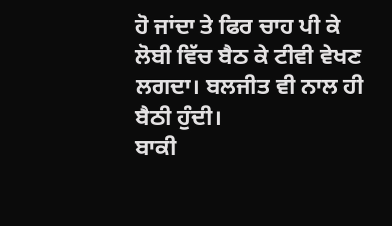ਹੋ ਜਾਂਦਾ ਤੇ ਫਿਰ ਚਾਹ ਪੀ ਕੇ ਲੋਬੀ ਵਿੱਚ ਬੈਠ ਕੇ ਟੀਵੀ ਵੇਖਣ ਲਗਦਾ। ਬਲਜੀਤ ਵੀ ਨਾਲ ਹੀ ਬੈਠੀ ਹੁੰਦੀ।
ਬਾਕੀ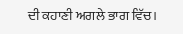ਦੀ ਕਹਾਣੀ ਅਗਲੇ ਭਾਗ ਵਿੱਚ।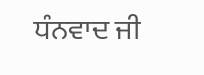ਧੰਨਵਾਦ ਜੀ